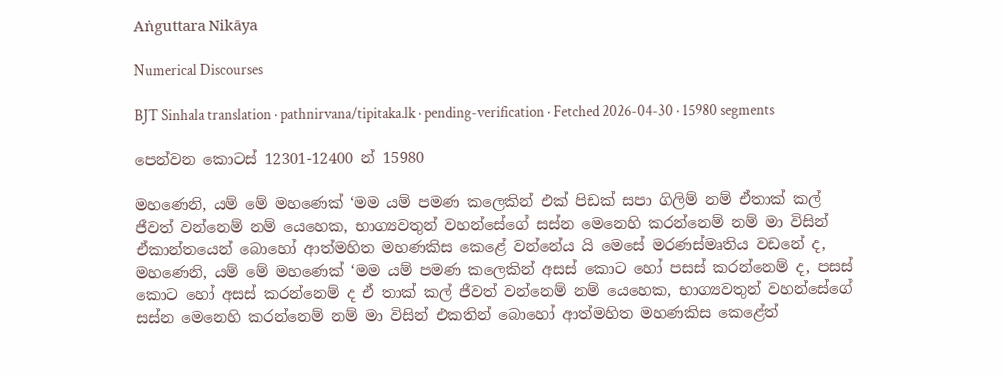Aṅguttara Nikāya

Numerical Discourses

BJT Sinhala translation · pathnirvana/tipitaka.lk · pending-verification · Fetched 2026-04-30 · 15980 segments

පෙන්වන කොටස් 12301-12400 න් 15980

මහණෙනි, යම් මේ මහණෙක් ‘මම යම් පමණ කලෙකින් එක් පිඩක් සපා ගිලිම් නම් ඒතාක් කල් ජීවත් වන්නෙම් නම් යෙහෙක, භාග්‍යවතුන් වහන්සේගේ සස්න මෙනෙහි කරන්නෙම් නම් මා විසින් ඒකාන්තයෙන් බොහෝ ආත්මහිත මහණකිස කෙළේ වන්නේය යි මෙසේ මරණස්මෘතිය වඩනේ ද, මහණෙනි, යම් මේ මහණෙක් ‘මම යම් පමණ කලෙකින් අසස් කොට හෝ පසස් කරන්නෙම් ද, පසස් කොට හෝ අසස් කරන්නෙම් ද ඒ තාක් කල් ජීවත් වන්නෙම් නම් යෙහෙක, භාග්‍යවතුන් වහන්සේගේ සස්න මෙනෙහි කරන්නෙම් නම් මා විසින් එකතින් බොහෝ ආත්මහිත මහණකිස කෙළේත්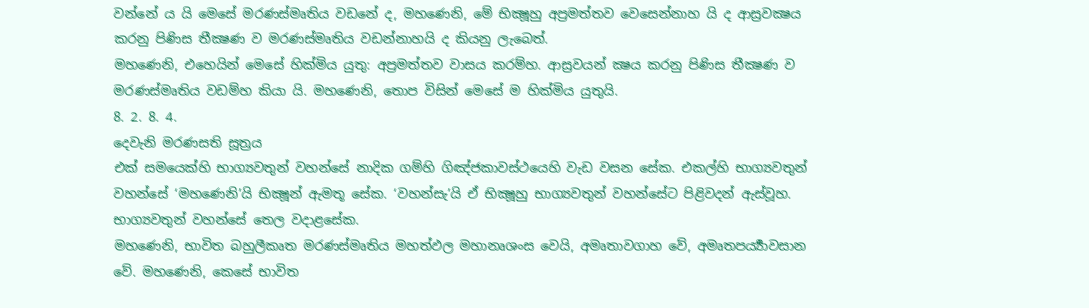වන්නේ ය යි මෙසේ මරණස්මෘතිය වඩනේ ද, මහණෙනි, මේ භික්‍ෂූහු අප්‍රමත්තව වෙසෙන්නාහ යි ද ආස්‍රවක්‍ෂය කරනු පිණිස තීක්‍ෂණ ව මරණස්මෘතිය වඩන්නාහයි ද කියනු ලැබෙත්.
මහණෙනි, එහෙයින් මෙසේ හික්මිය යුතු: අප්‍රමත්තව වාසය කරම්හ. ආස්‍රවයන් ක්‍ෂය කරනු පිණිස තීක්‍ෂණ ව මරණස්මෘතිය වඩම්හ කියා යි. මහණෙනි, තොප විසින් මෙසේ ම හික්මිය යුතුයි.
8. 2. 8. 4.
දෙවැනි මරණසති සූත්‍රය
එක් සමයෙක්හි භාග්‍යවතුන් වහන්සේ නාදික ගම්හි ගිඤ්ජකාවස්ථයෙහි වැඩ වසන සේක. එකල්හි භාග්‍යවතුන් වහන්සේ ‘මහණෙනි’යි භික්‍ෂූන් ඇමතූ සේක. ‘වහන්සැ’යි ඒ භික්‍ෂූහු භාග්‍යවතුන් වහන්සේට පිළිවදන් ඇස්වූහ. භාග්‍යවතුන් වහන්සේ තෙල වදාළසේක.
මහණෙනි, භාවිත බහුලීකෘත මරණස්මෘතිය මහත්ඵල මහානෘශංස වෙයි, අමෘතාවගාහ වේ, අමෘතපර්‍ය්‍යාවසාන වේ. මහණෙනි, කෙසේ භාවිත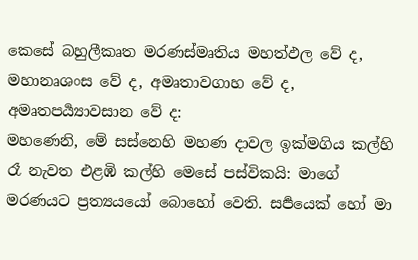කෙසේ බහුලීකෘත මරණස්මෘතිය මහත්ඵල වේ ද, මහානෘශංස වේ ද, අමෘතාවගාහ වේ ද, අමෘතපර්‍ය්‍යාවසාන වේ ද:
මහණෙනි, මේ සස්නෙහි මහණ දාවල ඉක්මගිය කල්හි රෑ නැවත එළඹි කල්හි මෙසේ පස්විකයි: මාගේ මරණයට ප්‍රත්‍යයයෝ බොහෝ වෙති. සර්‍පයෙක් හෝ මා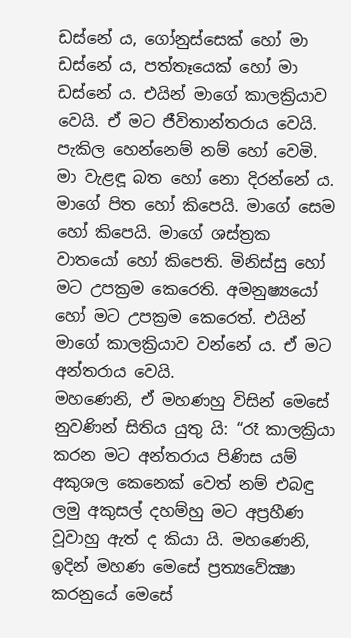ඩස්නේ ය, ගෝනුස්සෙක් හෝ මා ඩස්නේ ය, පත්තෑයෙක් හෝ මා ඩස්නේ ය. එයින් මාගේ කාලක්‍රියාව වෙයි. ඒ මට ජීවිතාන්තරාය වෙයි. පැකිල හෙන්නෙම් නම් හෝ වෙමි. මා වැළඳූ බත හෝ නො දිරන්නේ ය. මාගේ පිත හෝ කිපෙයි. මාගේ සෙම හෝ කිපෙයි. මාගේ ශස්ත්‍රක වාතයෝ හෝ කිපෙති. මිනිස්සු හෝ මට උපක්‍රම කෙරෙති. අමනුෂ්‍යයෝ හෝ මට උපක්‍රම කෙරෙත්. එයින් මාගේ කාලක්‍රියාව වන්නේ ය. ඒ මට අන්තරාය වෙයි.
මහණෙනි, ඒ මහණහු විසින් මෙසේ නුවණින් සිතිය යුතු යි: “රෑ කාලක්‍රියා කරන මට අන්තරාය පිණිස යම් අකුශල කෙනෙක් වෙත් නම් එබඳු ලමු අකුසල් දහම්හු මට අප්‍රහීණ වූවාහු ඇත් ද කියා යි. මහණෙනි, ඉදින් මහණ මෙසේ ප්‍රත්‍යවේක්‍ෂා කරනුයේ මෙසේ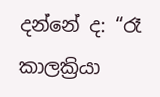දන්නේ ද: “රෑ කාලක්‍රියා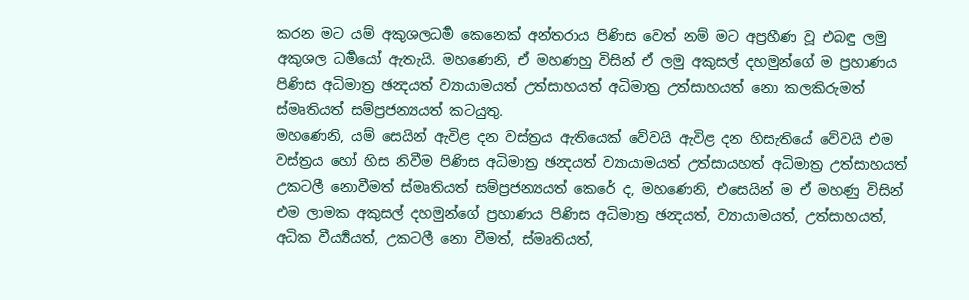කරන මට යම් අකුශලධර්‍ම කෙනෙක් අන්තරාය පිණිස වෙත් නම් මට අප්‍රහීණ වූ එබඳු ලමු අකුශල ධර්‍මයෝ ඇතැයි. මහණෙනි, ඒ මහණහු විසින් ඒ ලමු අකුසල් දහමුන්ගේ ම ප්‍රහාණය පිණිස අධිමාත්‍ර ඡන්‍දයත් ව්‍යායාමයත් උත්සාහයත් අධිමාත්‍ර උත්සාහයත් නො කලකිරුමත් ස්මෘතියත් සම්ප්‍රජන්‍යයත් කටයුතු.
මහණෙනි, යම් සෙයින් ඇවිළ දන වස්ත්‍රය ඇතියෙක් වේවයි ඇවිළ දන හිසැතියේ වේවයි එම වස්ත්‍රය හෝ හිස නිවීම පිණිස අධිමාත්‍ර ඡන්‍දයත් ව්‍යායාමයත් උත්සායහත් අධිමාත්‍ර උත්සාහයත් උකටලී නොවීමත් ස්මෘතියත් සම්ප්‍රජන්‍යයත් කෙරේ ද, මහණෙනි, එසෙයින් ම ඒ මහණු විසින් එම ලාමක අකුසල් දහමුන්ගේ ප්‍රහාණය පිණිස අධිමාත්‍ර ඡන්‍දයත්, ව්‍යායාමයත්, උත්සාහයත්, අධික වීර්‍ය්‍යයත්, උකටලී නො වීමත්, ස්මෘතියත්,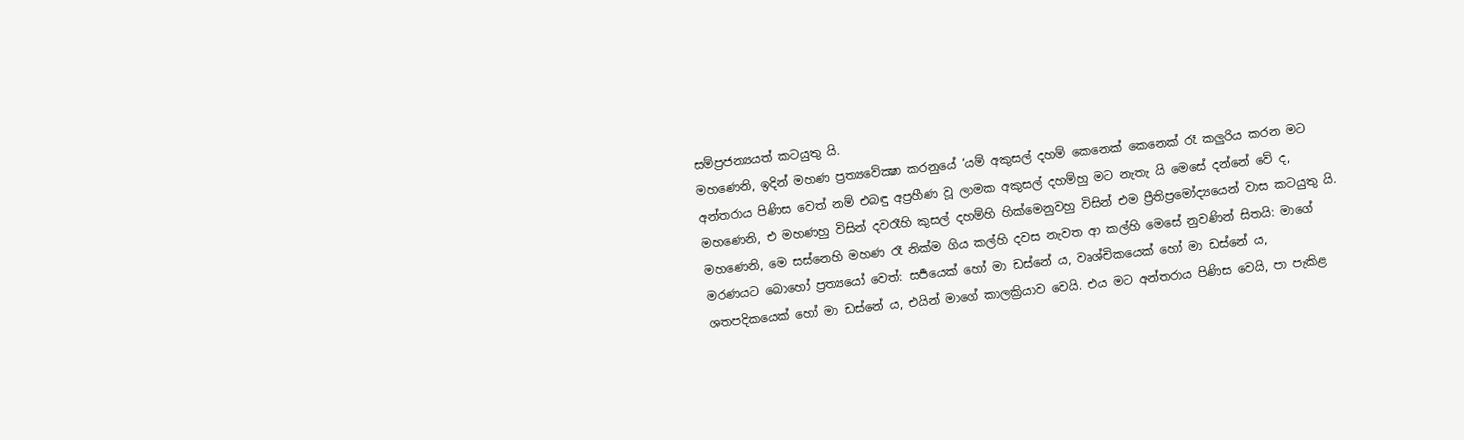සම්ප්‍රජන්‍යයත් කටයුතු යි.
මහණෙනි, ඉදින් මහණ ප්‍රත්‍යවේක්‍ෂා කරනුයේ ‘යම් අකුසල් දහම් කෙනෙක් කෙනෙක් රෑ කලුරිය කරන මට අන්තරාය පිණිස වෙත් නම් එබඳු අප්‍රහීණ වූ ලාමක අකුසල් දහම්හු මට නැතැ යි මෙසේ දන්නේ වේ ද, මහණෙනි, එ මහණහු විසින් දවරෑහි කුසල් දහම්හි හික්මෙනුවහු විසින් එම ප්‍රීතිප්‍රමෝද්‍යයෙන් වාස කටයුතු යි.
මහණෙනි, මෙ සස්නෙහි මහණ රෑ නික්ම ගිය කල්හි දවස නැවත ආ කල්හි මෙසේ නුවණින් සිතයි: මාගේ මරණයට බොහෝ ප්‍රත්‍යයෝ වෙත්: සර්‍පයෙක් හෝ මා ඩස්නේ ය, වෘශ්චිකයෙක් හෝ මා ඩස්නේ ය, ශතපදිකයෙක් හෝ මා ඩස්නේ ය, එයින් මාගේ කාලක්‍රියාව වෙයි. එය මට අන්තරාය පිණිස වෙයි, පා පැකිළ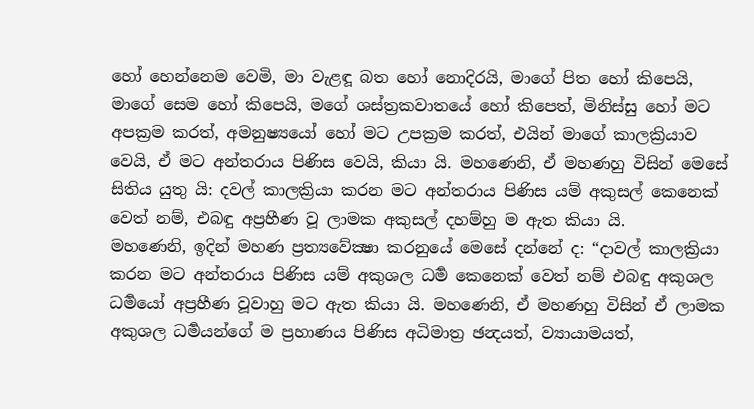හෝ හෙන්නෙම වෙමි, මා වැළඳූ බත හෝ නොදිරයි, මාගේ පිත හෝ කිපෙයි, මාගේ සෙම හෝ කිපෙයි, මගේ ශස්ත්‍රකවාතයේ හෝ කිපෙත්, මිනිස්සු හෝ මට අපක්‍රම කරත්, අමනුෂ්‍යයෝ හෝ මට උපක්‍රම කරත්, එයින් මාගේ කාලක්‍රියාව වෙයි, ඒ මට අන්තරාය පිණිස වෙයි, කියා යි. මහණෙනි, ඒ මහණහු විසින් මෙසේ සිතිය යුතු යි: දවල් කාලක්‍රියා කරන මට අන්තරාය පිණිස යම් අකුසල් කෙනෙක් වෙත් නම්, එබඳු අප්‍රහීණ වූ ලාමක අකුසල් දහම්හු ම ඇත කියා යි.
මහණෙනි, ඉදින් මහණ ප්‍රත්‍යවේක්‍ෂා කරනුයේ මෙසේ දන්නේ ද: “දාවල් කාලක්‍රියා කරන මට අන්තරාය පිණිස යම් අකුශල ධර්‍ම කෙනෙක් වෙත් නම් එබඳු අකුශල ධර්‍මයෝ අප්‍රහීණ වූවාහු මට ඇත කියා යි. මහණෙනි, ඒ මහණහු විසින් ඒ ලාමක අකුශල ධර්‍මයන්ගේ ම ප්‍රහාණය පිණිස අධිමාත්‍ර ඡන්‍දයත්, ව්‍යායාමයත්,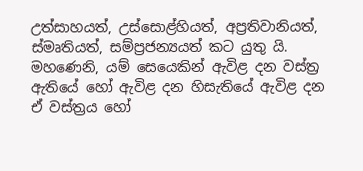උත්සාහයත්, උස්සොළ්හියත්, අප්‍රතිවානියත්, ස්මෘතියත්, සම්ප්‍රජන්‍යයත් කට යුතු යි.
මහණෙනි, යම් සෙයෙකින් ඇවිළ දන වස්ත්‍ර ඇතියේ හෝ ඇවිළ දන හිසැතියේ ඇවිළ දන ඒ වස්ත්‍රය හෝ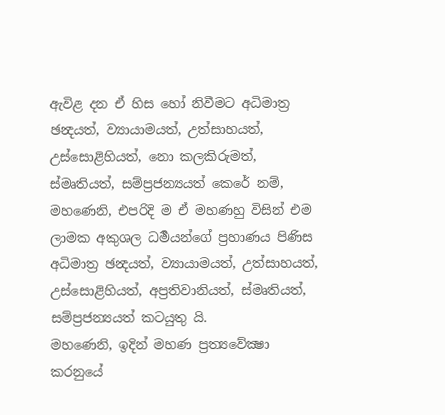ඇවිළ දන ඒ හිස හෝ නිවීමට අධිමාත්‍ර ඡන්‍දයත්, ව්‍යායාමයත්, උත්සාහයත්, උස්සොළිහියත්, නො කලකිරුමත්, ස්මෘතියත්, සම්ප්‍රජන්‍යයත් කෙරේ නම්, මහණෙනි, එපරිදි ම ඒ මහණහු විසින් එම ලාමක අකුශල ධර්‍මයන්ගේ ප්‍රහාණය පිණිස අධිමාත්‍ර ඡන්‍දයත්, ව්‍යායාමයත්, උත්සාහයත්, උස්සොළිහියත්, අප්‍රතිවානියත්, ස්මෘතියත්, සම්ප්‍රජන්‍යයත් කටයුතු යි.
මහණෙනි, ඉදින් මහණ ප්‍රත්‍යවේක්‍ෂා කරනුයේ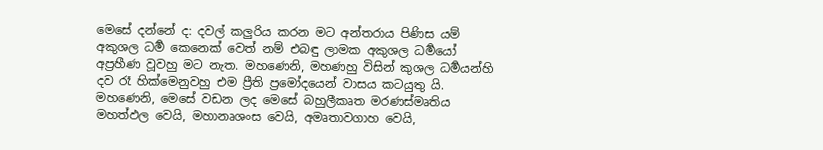මෙසේ දන්නේ ද: දවල් කලුරිය කරන මට අන්තරාය පිණිස යම් අකුශල ධර්‍ම කෙනෙක් වෙත් නම් එබඳු ලාමක අකුශල ධර්‍මයෝ අප්‍රහීණ වූවහු මට නැත. මහණෙනි, මහණහු විසින් කුශල ධර්‍මයන්හි දව රෑ හික්මෙනුවහු එම ප්‍රීති ප්‍රමෝදයෙන් වාසය කටයුතු යි.
මහණෙනි, මෙසේ වඩන ලද මෙසේ බහුලීකෘත මරණස්මෘතිය මහත්ඵල වෙයි, මහානෘශංස වෙයි, අමෘතාවගාහ වෙයි,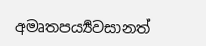අමෘතපර්‍ය්‍යවසානත්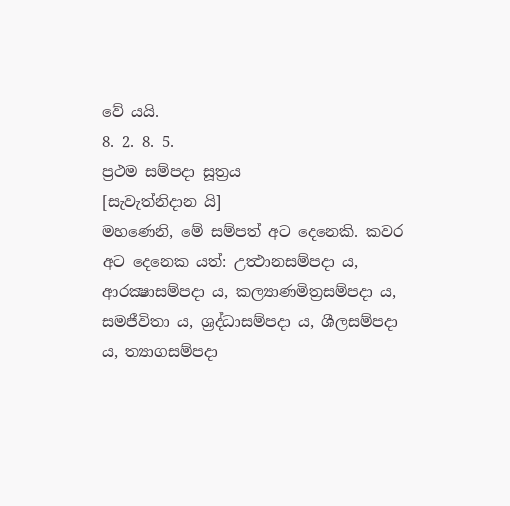වේ යයි.
8. 2. 8. 5.
ප්‍රථම සම්පදා සූත්‍රය
[සැවැත්නිදාන යි]
මහණෙනි, මේ සම්පත් අට දෙනෙකි. කවර අට දෙනෙක යත්: උත්‍ථානසම්පදා ය, ආරක්‍ෂාසම්පදා ය, කල්‍යාණමිත්‍රසම්පදා ය, සමජීවිතා ය, ශ්‍රද්ධාසම්පදා ය, ශීලසම්පදා ය, ත්‍යාගසම්පදා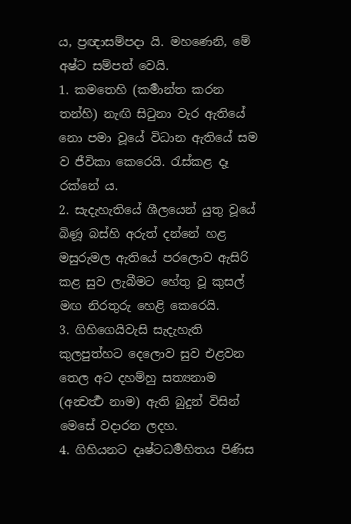ය, ප්‍රඥාසම්පදා යි. මහණෙනි, මේ අෂ්ට සම්පත් වෙයි.
1. කමතෙහි (කර්‍මාන්ත කරන තන්හි) නැඟි සිටුනා වැර ඇතියේ නො පමා වූයේ විධාන ඇතියේ සම ව ජීවිකා කෙරෙයි. රැස්කළ දෑ රක්නේ ය.
2. සැදැහැතියේ ශීලයෙන් යුතු වූයේ බිණූ බස්හි අරුත් දන්නේ හළ මසුරුමල ඇතියේ පරලොව ඇසිරි කළ සුව ලැබීමට හේතු වූ කුසල් මඟ නිරතුරු හෙළි කෙරෙයි.
3. ගිහිගෙයිවැසි සැදැහැති කුලපුත්හට දෙලොව සුව එළවන තෙල අට දහම්හු සත්‍යනාම (අන්‍වර්‍ත්‍ථ නාම) ඇති බුදුන් විසින් මෙසේ වදාරන ලදහ.
4. ගිහියනට දෘෂ්ටධර්‍මහිතය පිණිස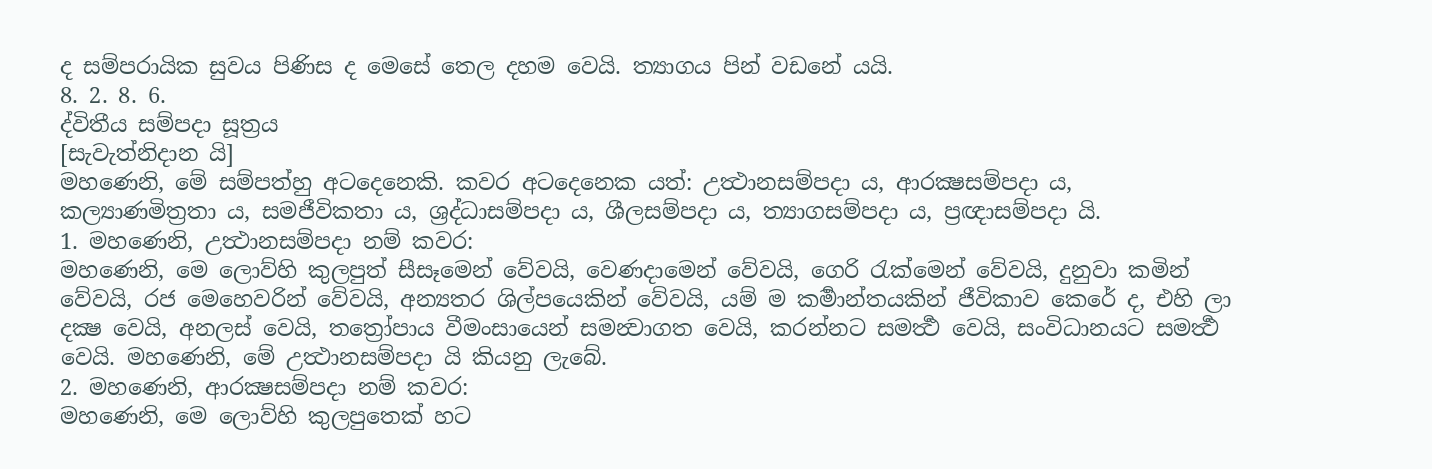ද සම්පරායික සුවය පිණිස ද මෙසේ තෙල දහම වෙයි. ත්‍යාගය පින් වඩනේ යයි.
8. 2. 8. 6.
ද්විතීය සම්පදා සූත්‍රය
[සැවැත්නිදාන යි]
මහණෙනි, මේ සම්පත්හු අටදෙනෙකි. කවර අටදෙනෙක යත්: උත්‍ථානසම්පදා ය, ආරක්‍ෂසම්පදා ය, කල්‍යාණමිත්‍රතා ය, සමජීවිකතා ය, ශ්‍රද්ධාසම්පදා ය, ශීලසම්පදා ය, ත්‍යාගසම්පදා ය, ප්‍රඥාසම්පදා යි.
1. මහණෙනි, උත්‍ථානසම්පදා නම් කවර:
මහණෙනි, මෙ ලොව්හි කුලපුත් සීසෑමෙන් වේවයි, වෙණදාමෙන් වේවයි, ගෙරි රැක්මෙන් වේවයි, දුනුවා කමින් වේවයි, රජ මෙහෙවරින් වේවයි, අන්‍යතර ශිල්පයෙකින් වේවයි, යම් ම කර්‍මාන්තයකින් ජීවිකාව කෙරේ ද, එහි ලා දක්‍ෂ වෙයි, අනලස් වෙයි, තත්‍රෝපාය වීමංසායෙන් සමන්‍වාගත වෙයි, කරන්නට සමර්‍ත්‍ථ වෙයි, සංවිධානයට සමර්‍ත්‍ථ වෙයි. මහණෙනි, මේ උත්‍ථානසම්පදා යි කියනු ලැබේ.
2. මහණෙනි, ආරක්‍ෂසම්පදා නම් කවර:
මහණෙනි, මෙ ලොව්හි කුලපුතෙක් හට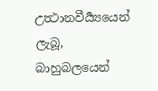උත්‍ථානවීර්‍ය්‍යයෙන් ලැබූ, බාහුබලයෙන්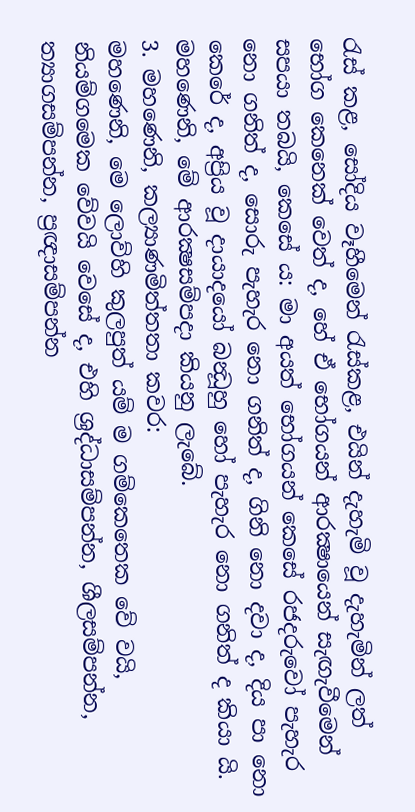රැස් කළ, සෝදිය වෑහීමෙන් රැස්කළ, එයින් දැහැමි වූ දැහැමින් ලත් භෝග කෙනෙක් වෙත් ද, හේ ඒ භෝගයන් ආරක්‍ෂායෙන් සැඟැවීමෙන් සපයා තබයි, කෙසේ ය: මා අයත් භෝගයන් කෙසේ රජදරුවෝ පැහැර නො ගනිත් ද, සොරු පැහැර නො ගනිත් ද, ගිනි නො දවා ද, දිය පා නො කෙරේ ද, අප්‍රිය වූ දායාදයෝ බන්‍ධූහු හෝ පැහැර නො ගනිත් ද කියා යි. මහණෙනි, මේ ආරක්‍ෂසම්පදා කියනු ලැබේ.
3. මහණෙනි, කල්‍යාණමිත්තතා කවර:
මහණෙනි, මෙ ලොව්හි කුලපුත් යම් ම ගම්කෙතෙක වේ වයි, නියම්ගමෙක වේවයි වෙසේ ද, එහි ශ්‍රද්ධාසම්පන්න, ශීලසම්පන්න, ත්‍යාගසම්පන්න, ප්‍රඥාසම්පන්න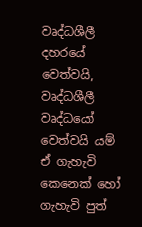වෘද්ධශීලී දහරයේ වෙත්වයි, වෘද්ධශීලී වෘද්ධයෝ වෙත්වයි යම් ඒ ගැහැවි කෙනෙක් හෝ ගැහැවි පුත්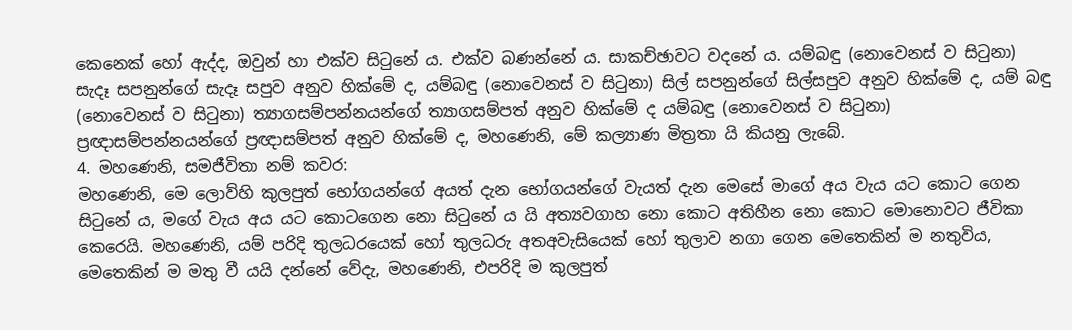කෙනෙක් හෝ ඇද්ද, ඔවුන් හා එක්ව සිටුනේ ය. එක්ව බණන්නේ ය. සාකච්ඡාවට වදනේ ය. යම්බඳු (නොවෙනස් ව සිටුනා) සැදෑ සපනුන්ගේ සැදෑ සපුව අනුව හික්මේ ද, යම්බඳු (නොවෙනස් ව සිටුනා) සිල් සපනුන්ගේ සිල්සපුව අනුව හික්මේ ද, යම් බඳු (නොවෙනස් ව සිටුනා) ත්‍යාගසම්පන්නයන්ගේ ත්‍යාගසම්පත් අනුව හික්මේ ද යම්බඳු (නොවෙනස් ව සිටුනා) ප්‍රඥාසම්පන්නයන්ගේ ප්‍රඥාසම්පත් අනුව හික්මේ ද, මහණෙනි, මේ කල්‍යාණ මිත්‍රතා යි කියනු ලැබේ.
4. මහණෙනි, සමජීවිතා නම් කවර:
මහණෙනි, මෙ ලොව්හි කුලපුත් භෝගයන්ගේ අයත් දැන භෝගයන්ගේ වැයත් දැන මෙසේ මාගේ අය වැය යට කොට ගෙන සිටුනේ ය, මගේ වැය අය යට කොටගෙන නො සිටුනේ ය යි අත්‍යවගාහ නො කොට අතිහීන නො කොට මොනොවට ජීවිකා කෙරෙයි. මහණෙනි, යම් පරිදි තුලධරයෙක් හෝ තුලධරු අතඅවැසියෙක් හෝ තුලාව නගා ගෙන මෙතෙකින් ම නතුවිය, මෙතෙකින් ම මතු වී යයි දන්නේ වේදැ, මහණෙනි, එපරිදි ම කුලපුත්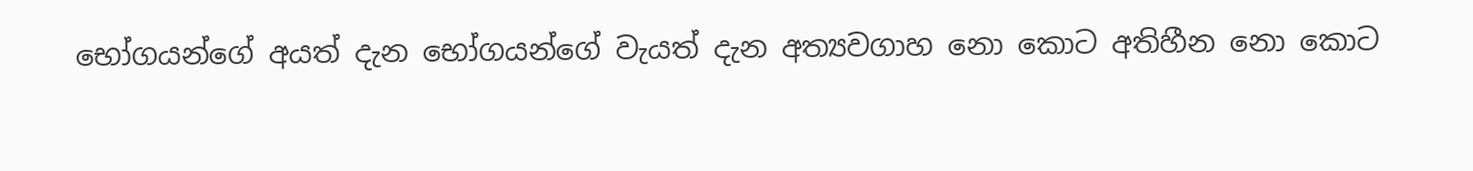භෝගයන්ගේ අයත් දැන භෝගයන්ගේ වැයත් දැන අත්‍යවගාහ නො කොට අතිහීන නො කොට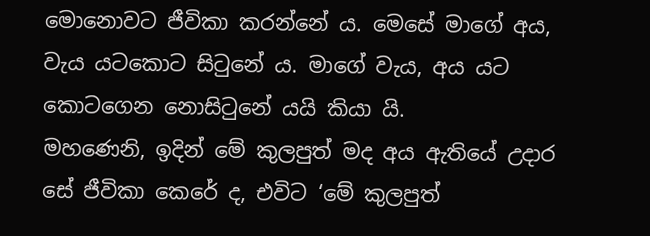මොනොවට ජීවිකා කරන්නේ ය. මෙසේ මාගේ අය, වැය යටකොට සිටුනේ ය. මාගේ වැය, අය යට කොටගෙන නොසිටුනේ යයි කියා යි.
මහණෙනි, ඉදින් මේ කුලපුත් මද අය ඇතියේ උදාර සේ ජීවිකා කෙරේ ද, එවිට ‘මේ කුලපුත්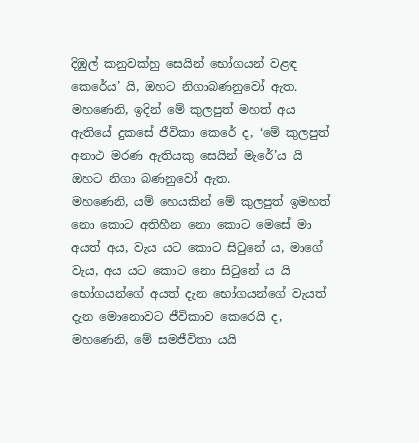දිඹුල් කනුවක්හු සෙයින් භෝගයන් වළඳ කෙරේය’ යි, ඔහට නිගාබණනුවෝ ඇත. මහණෙනි, ඉදින් මේ කුලපුත් මහත් අය ඇතියේ දුකසේ ජීවිකා කෙරේ ද, ‘මේ කුලපුත් අනාථ මරණ ඇතියකු සෙයින් මැරේ’ය යි ඔහට නිගා බණනුවෝ ඇත.
මහණෙනි, යම් හෙයකින් මේ කුලපුත් ඉමහත් නො කොට අතිහීන නො කොට මෙසේ මා අයත් අය, වැය යට කොට සිටුනේ ය, මාගේ වැය, අය යට කොට නො සිටුනේ ය යි භෝගයන්ගේ අයත් දැන භෝගයන්ගේ වැයත් දැන මොනොවට ජීවිකාව කෙරෙයි ද, මහණෙනි, මේ සමජීවිතා යයි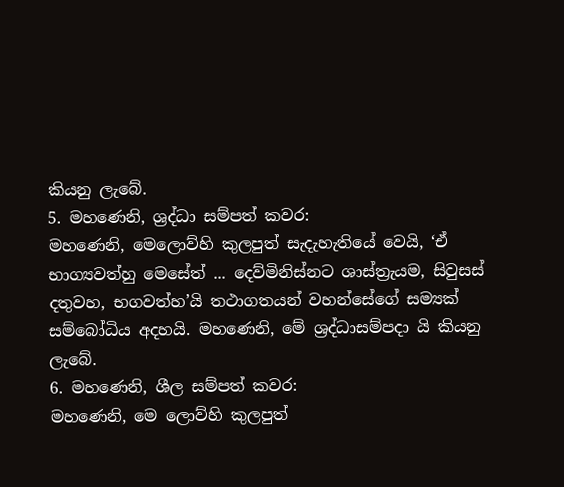කියනු ලැබේ.
5. මහණෙනි, ශ්‍රද්ධා සම්පත් කවර:
මහණෙනි, මෙලොව්හි කුලපුත් සැදැහැතියේ වෙයි, ‘ඒ භාග්‍යවත්හු මෙසේත් ... දෙව්මිනිස්නට ශාස්ත්‍රැයම, සිවුසස් දතුවහ, භගවත්හ’යි තථාගතයන් වහන්සේගේ සම්‍යක් සම්බෝධිය අදහයි. මහණෙනි, මේ ශ්‍රද්ධාසම්පදා යි කියනු ලැබේ.
6. මහණෙනි, ශීල සම්පත් කවර:
මහණෙනි, මෙ ලොව්හි කුලපුත්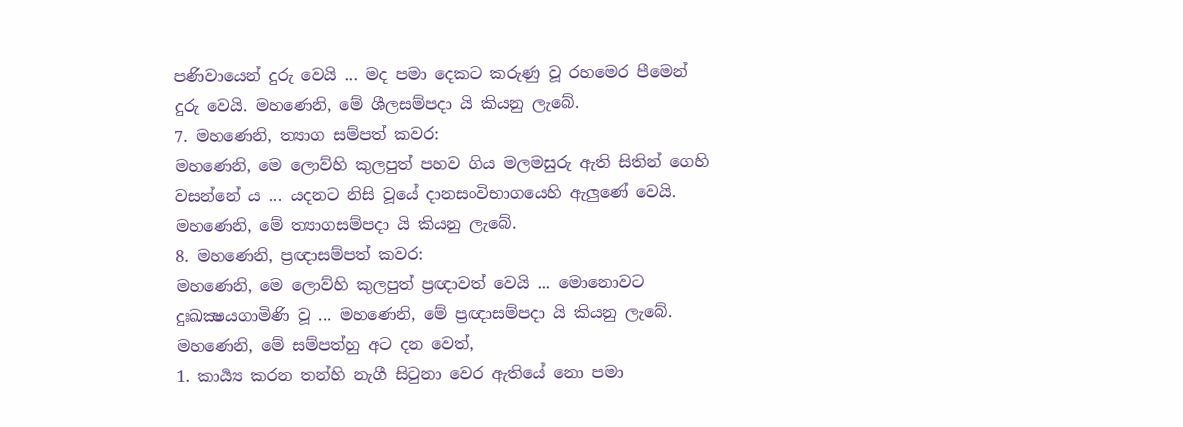පණිවායෙන් දුරු වෙයි ... මද පමා දෙකට කරුණු වූ රහමෙර පීමෙන් දුරු වෙයි. මහණෙනි, මේ ශීලසම්පදා යි කියනු ලැබේ.
7. මහණෙනි, ත්‍යාග සම්පත් කවර:
මහණෙනි, මෙ ලොව්හි කුලපුත් පහව ගිය මලමසුරු ඇති සිතින් ගෙහි වසන්නේ ය ... යදනට නිසි වූයේ දානසංවිභාගයෙහි ඇලුණේ වෙයි. මහණෙනි, මේ ත්‍යාගසම්පදා යි කියනු ලැබේ.
8. මහණෙනි, ප්‍රඥාසම්පත් කවර:
මහණෙනි, මෙ ලොව්හි කුලපුත් ප්‍රඥාවත් වෙයි ... මොනොවට දුඃඛක්‍ෂයගාමිණි වූ ... මහණෙනි, මේ ප්‍රඥාසම්පදා යි කියනු ලැබේ.
මහණෙනි, මේ සම්පත්හු අට දන වෙත්,
1. කාර්‍ය්‍ය කරන තන්හි නැගී සිටුනා වෙර ඇතියේ නො පමා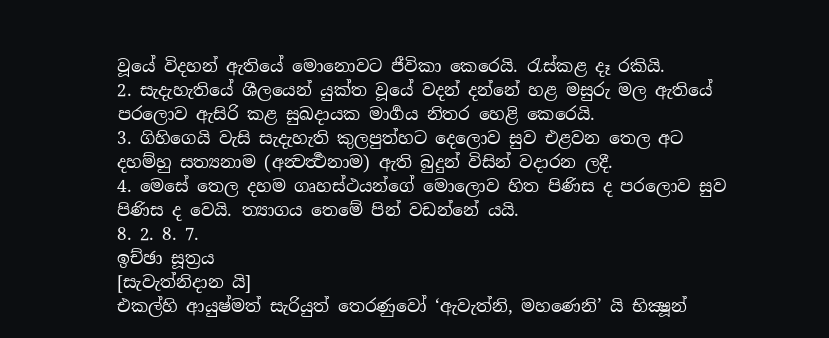වූයේ විදහන් ඇතියේ මොනොවට ජීවිකා කෙරෙයි. රැස්කළ දෑ රකියි.
2. සැදැහැතියේ ශීලයෙන් යුක්ත වූයේ වදන් දන්නේ හළ මසුරු මල ඇතියේ පරලොව ඇසිරි කළ සුඛදායක මාර්‍ගය නිතර හෙළි කෙරෙයි.
3. ගිහිගෙයි වැසි සැදැහැති කුලපුත්හට දෙලොව සුව එළවන තෙල අට දහම්හු සත්‍යනාම (අන්‍වර්‍ත්‍ථනාම) ඇති බුදුන් විසින් වදාරන ලදී.
4. මෙසේ තෙල දහම ගෘහස්ථයන්ගේ මොලොව හිත පිණිස ද පරලොව සුව පිණිස ද වෙයි. ත්‍යාගය තෙමේ පින් වඩන්නේ යයි.
8. 2. 8. 7.
ඉච්ඡා සූත්‍රය
[සැවැත්නිදාන යි]
එකල්හි ආයුෂ්මත් සැරියුත් තෙරණුවෝ ‘ඇවැත්නි, මහණෙනි’ යි භික්‍ෂූන්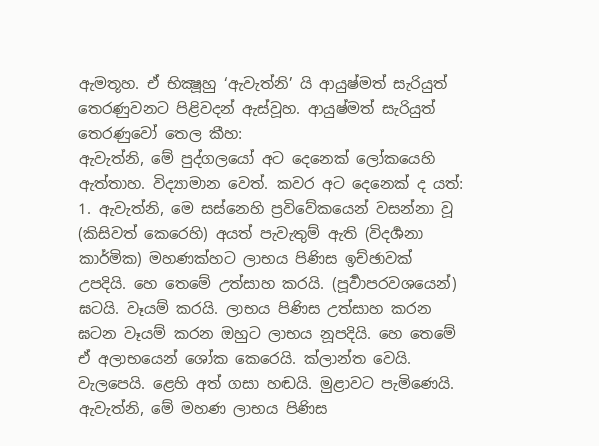ඇමතූහ. ඒ භික්‍ෂූහු ‘ඇවැත්නි’ යි ආයුෂ්මත් සැරියුත් තෙරණුවනට පිළිවදන් ඇස්වූහ. ආයුෂ්මත් සැරියුත් තෙරණුවෝ තෙල කීහ:
ඇවැත්නි, මේ පුද්ගලයෝ අට දෙනෙක් ලෝකයෙහි ඇත්තාහ. විද්‍යාමාන වෙත්. කවර අට දෙනෙක් ද යත්:
1. ඇවැත්නි, මෙ සස්නෙහි ප්‍රවිවේකයෙන් වසන්නා වූ (කිසිවත් කෙරෙහි) අයත් පැවැතුම් ඇති (විදර්‍ශනා කාර්මික) මහණක්හට ලාභය පිණිස ඉච්ඡාවක් උපදියි. හෙ තෙමේ උත්සාහ කරයි. (පූර්‍වාපරවශයෙන්) ඝටයි. වෑයම් කරයි. ලාභය පිණිස උත්සාහ කරන ඝටන වෑයම් කරන ඔහුට ලාභය නූපදියි. හෙ තෙමේ ඒ අලාභයෙන් ශෝක කෙරෙයි. ක්ලාන්ත වෙයි. වැලපෙයි. ළෙහි අත් ගසා හඬයි. මුළාවට පැමිණෙයි. ඇවැත්නි, මේ මහණ ලාභය පිණිස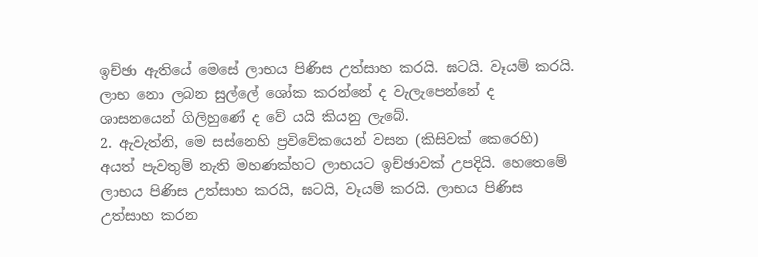ඉච්ඡා ඇතියේ මෙසේ ලාභය පිණිස උත්සාහ කරයි. ඝටයි. වෑයම් කරයි. ලාභ නො ලබන සුල්ලේ ශෝක කරන්නේ ද වැලැපෙන්නේ ද ශාසනයෙන් ගිලිහුණේ ද වේ යයි කියනු ලැබේ.
2. ඇවැත්නි, මෙ සස්නෙහි ප්‍රවිවේකයෙන් වසන (කිසිවක් කෙරෙහි) අයත් පැවතුම් නැති මහණක්හට ලාභයට ඉච්ඡාවක් උපදියි. හෙතෙමේ ලාභය පිණිස උත්සාහ කරයි, ඝටයි, වෑයම් කරයි. ලාභය පිණිස උත්සාහ කරන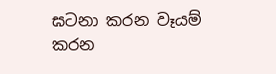ඝටනා කරන වෑයම් කරන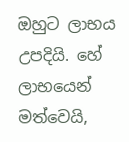ඔහුට ලාභය උපදියි. හේ ලාභයෙන් මත්වෙයි,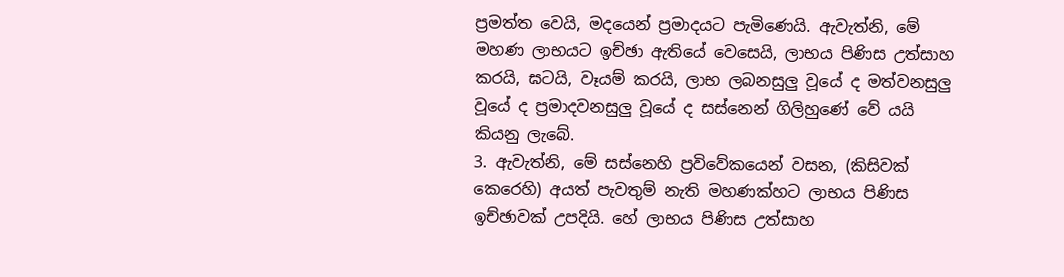ප්‍රමත්ත වෙයි, මදයෙන් ප්‍රමාදයට පැමිණෙයි. ඇවැත්නි, මේ මහණ ලාභයට ඉච්ඡා ඇතියේ වෙසෙයි, ලාභය පිණිස උත්සාහ කරයි, ඝටයි, වෑයම් කරයි, ලාභ ලබනසුලු වූයේ ද මත්වනසුලු වූයේ ද ප්‍රමාදවනසුලු වූයේ ද සස්නෙන් ගිලිහුණේ වේ යයි කියනු ලැබේ.
3. ඇවැත්නි, මේ සස්නෙහි ප්‍රවිවේකයෙන් වසන, (කිසිවක් කෙරෙහි) අයත් පැවතුම් නැති මහණක්හට ලාභය පිණිස ඉච්ඡාවක් උපදියි. හේ ලාභය පිණිස උත්සාහ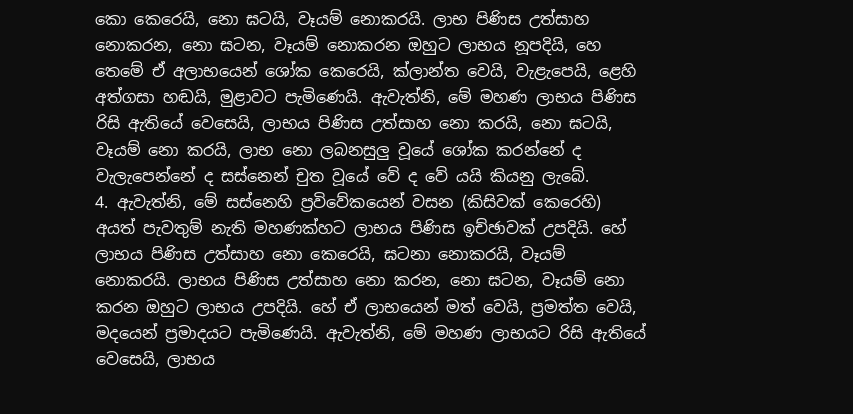කො කෙරෙයි, නො ඝටයි, වෑයම් නොකරයි. ලාභ පිණිස උත්සාහ නොකරන, නො ඝටන, වෑයම් නොකරන ඔහුට ලාභය නූපදියි, හෙ තෙමේ ඒ අලාභයෙන් ශෝක කෙරෙයි, ක්ලාන්ත වෙයි, වැළැපෙයි, ළෙහි අත්ගසා හඬයි, මුළාවට පැමිණෙයි. ඇවැත්නි, මේ මහණ ලාභය පිණිස රිසි ඇතියේ වෙසෙයි, ලාභය පිණිස උත්සාහ නො කරයි, නො ඝටයි, වෑයම් නො කරයි, ලාභ නො ලබනසුලු වූයේ ශෝක කරන්නේ ද වැලැපෙන්නේ ද සස්නෙන් චුත වූයේ වේ ද වේ යයි කියනු ලැබේ.
4. ඇවැත්නි, මේ සස්නෙහි ප්‍රවිවේකයෙන් වසන (කිසිවක් කෙරෙහි) අයත් පැවතුම් නැති මහණක්හට ලාභය පිණිස ඉච්ඡාවක් උපදියි. හේ ලාභය පිණිස උත්සාහ නො කෙරෙයි, ඝටනා නොකරයි, වෑයම් නොකරයි. ලාභය පිණිස උත්සාහ නො කරන, නො ඝටන, වෑයම් නො කරන ඔහුට ලාභය උපදියි. හේ ඒ ලාභයෙන් මත් වෙයි, ප්‍රමත්ත වෙයි, මදයෙන් ප්‍රමාදයට පැමිණෙයි. ඇවැත්නි, මේ මහණ ලාභයට රිසි ඇතියේ වෙසෙයි, ලාභය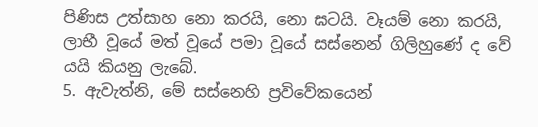පිණිස උත්සාහ නො කරයි, නො ඝටයි. වෑයම් නො කරයි, ලාභී වූයේ මත් වූයේ පමා වූයේ සස්නෙන් ගිලිහුණේ ද වේ යයි කියනු ලැබේ.
5. ඇවැත්නි, මේ සස්නෙහි ප්‍රවිවේකයෙන්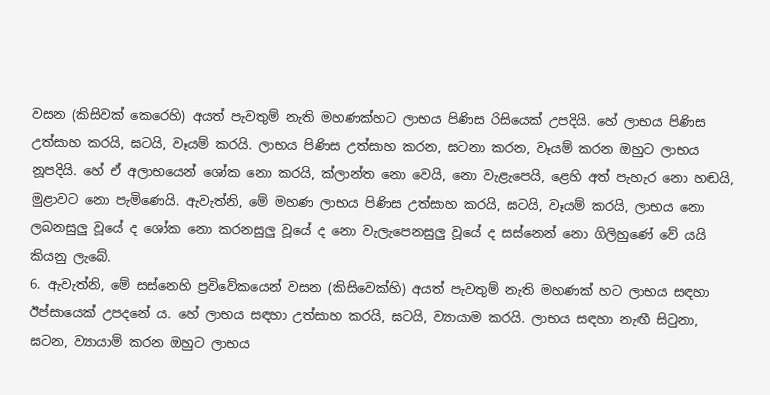වසන (කිසිවක් කෙරෙහි) අයත් පැවතුම් නැති මහණක්හට ලාභය පිණිස රිසියෙක් උපදියි. හේ ලාභය පිණිස උත්සාහ කරයි, ඝටයි, වෑයම් කරයි. ලාභය පිණිස උත්සාහ කරන, ඝටනා කරන, වෑයම් කරන ඔහුට ලාභය නූපදියි. හේ ඒ අලාභයෙන් ශෝක නො කරයි, ක්ලාන්ත නො වෙයි, නො වැළැපෙයි, ළෙහි අත් පැහැර නො හඬයි, මුළාවට නො පැමිණෙයි. ඇවැත්නි, මේ මහණ ලාභය පිණිස උත්සාහ කරයි, ඝටයි, වෑයම් කරයි, ලාභය නො ලබනසුලු වූයේ ද ශෝක නො කරනසුලු වූයේ ද නො වැලැපෙනසුලු වූයේ ද සස්නෙන් නො ගිලිහුණේ වේ යයි කියනු ලැබේ.
6. ඇවැත්නි, මේ සස්නෙහි ප්‍රවිවේකයෙන් වසන (කිසිවෙක්හි) අයත් පැවතුම් නැති මහණක් හට ලාභය සඳහා ඊප්සායෙක් උපදනේ ය. හේ ලාභය සඳහා උත්සාහ කරයි, ඝටයි, ව්‍යායාම කරයි. ලාභය සඳහා නැඟී සිටුනා, ඝටන, ව්‍යායාම් කරන ඔහුට ලාභය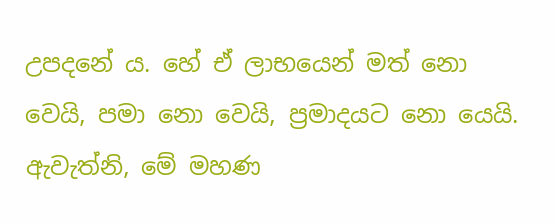උපදනේ ය. හේ ඒ ලාභයෙන් මත් නො වෙයි, පමා නො වෙයි, ප්‍රමාදයට නො යෙයි. ඇවැත්නි, මේ මහණ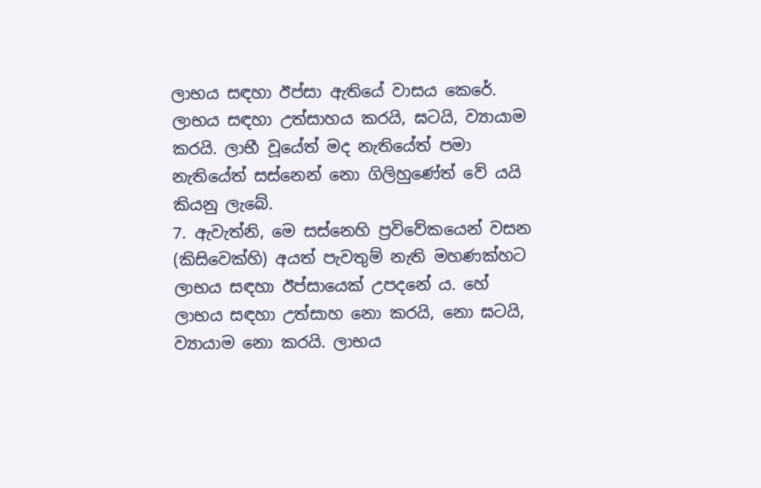ලාභය සඳහා ඊප්සා ඇතියේ වාසය කෙරේ. ලාභය සඳහා උත්සාහය කරයි, ඝටයි, ව්‍යායාම කරයි. ලාභී වූයේත් මද නැතියේත් පමා නැතියේත් සස්නෙන් නො ගිලිහුණේත් වේ යයි කියනු ලැබේ.
7. ඇවැත්නි, මෙ සස්නෙහි ප්‍රවිවේකයෙන් වසන (කිසිවෙක්හි) අයත් පැවතුම් නැති මහණක්හට ලාභය සඳහා ඊප්සායෙක් උපදනේ ය. හේ ලාභය සඳහා උත්සාහ නො කරයි, නො ඝටයි, ව්‍යායාම නො කරයි. ලාභය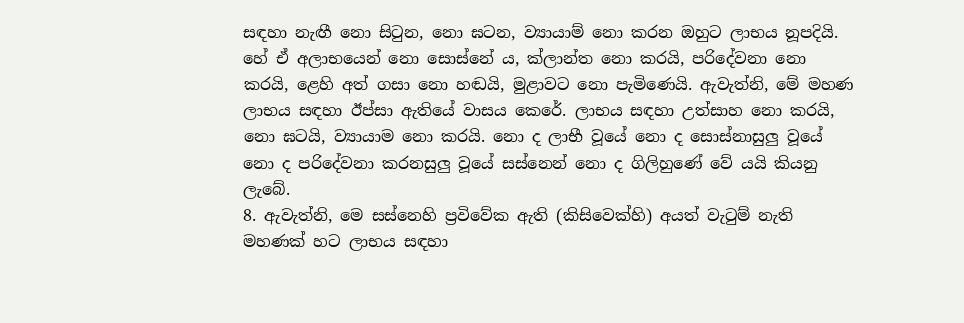සඳහා නැඟී නො සිටුන, නො ඝටන, ව්‍යායාම් නො කරන ඔහුට ලාභය නූපදියි. හේ ඒ අලාභයෙන් නො සොස්නේ ය, ක්ලාන්ත නො කරයි, පරිදේවනා නො කරයි, ළෙහි අත් ගසා නො හඬයි, මුළාවට නො පැමිණෙයි. ඇවැත්නි, මේ මහණ ලාභය සඳහා ඊප්සා ඇතියේ වාසය කෙරේ. ලාභය සඳහා උත්සාහ නො කරයි, නො ඝටයි, ව්‍යායාම නො කරයි. නො ද ලාභී වූයේ නො ද සොස්නාසුලු වූයේ නො ද පරිදේවනා කරනසුලු වූයේ සස්නෙන් නො ද ගිලිහුණේ වේ යයි කියනු ලැබේ.
8. ඇවැත්නි, මෙ සස්නෙහි ප්‍රවිවේක ඇති (කිසිවෙක්හි) අයත් වැටුම් නැති මහණක් හට ලාභය සඳහා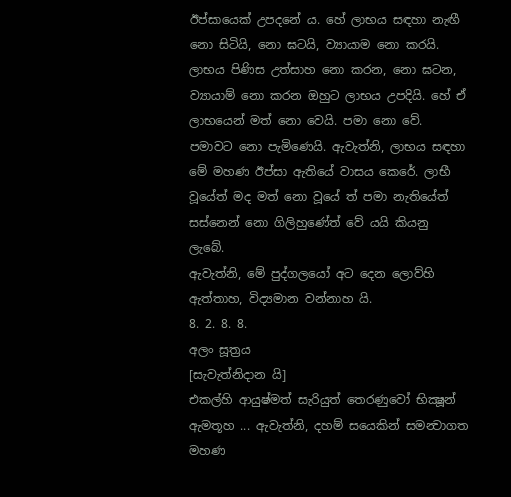ඊප්සායෙක් උපදනේ ය. හේ ලාභය සඳහා නැඟී නො සිටියි, නො ඝටයි, ව්‍යායාම නො කරයි. ලාභය පිණිස උත්සාහ නො කරන, නො ඝටන, ව්‍යායාම් නො කරන ඔහුට ලාභය උපදියි. හේ ඒ ලාභයෙන් මත් නො වෙයි. පමා නො වේ. පමාවට නො පැමිණෙයි. ඇවැත්නි, ලාභය සඳහා මේ මහණ ඊප්සා ඇතියේ වාසය කෙරේ. ලාභී වූයේත් මද මත් නො වූයේ ත් පමා නැතියේත් සස්නෙන් නො ගිලිහුණේත් වේ යයි කියනු ලැබේ.
ඇවැත්නි, මේ පුද්ගලයෝ අට දෙන ලොව්හි ඇත්තාහ, විද්‍යමාන වන්නාහ යි.
8. 2. 8. 8.
අලං සූත්‍රය
[සැවැත්නිදාන යි]
එකල්හි ආයුෂ්මත් සැරියුත් තෙරණුවෝ භික්‍ෂූන් ඇමතූහ ... ඇවැත්නි, දහම් සයෙකින් සමන්‍වාගත මහණ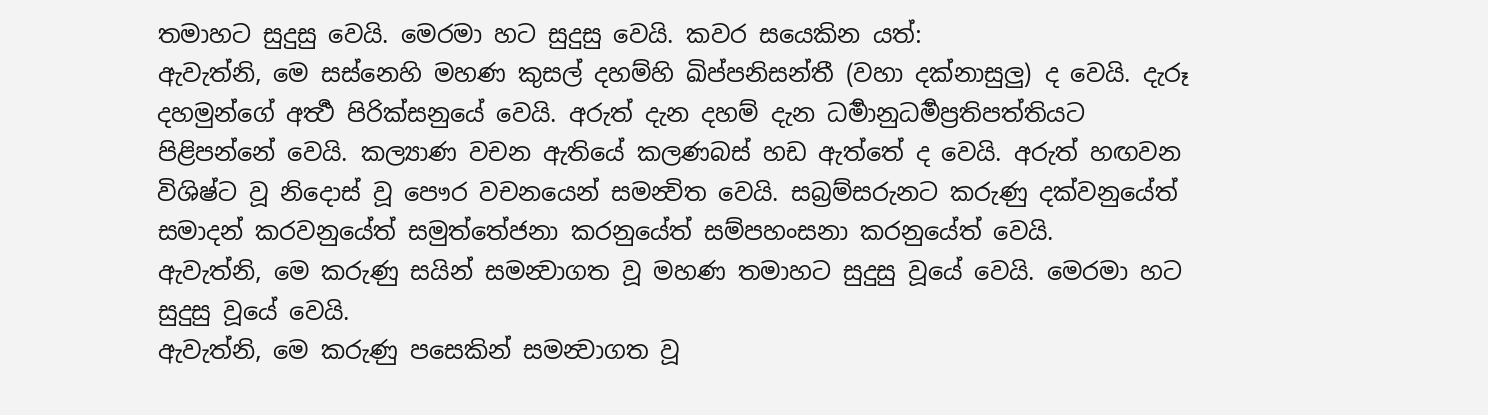තමාහට සුදුසු වෙයි. මෙරමා හට සුදුසු වෙයි. කවර සයෙකින යත්:
ඇවැත්නි, මෙ සස්නෙහි මහණ කුසල් දහම්හි ඛිප්පනිසන්තී (වහා දක්නාසුලු) ද වෙයි. දැරූ දහමුන්ගේ අර්‍ත්‍ථ පිරික්සනුයේ වෙයි. අරුත් දැන දහම් දැන ධර්‍මානුධර්‍මප්‍රතිපත්තියට පිළිපන්නේ වෙයි. කල්‍යාණ වචන ඇතියේ කලණබස් හඩ ඇත්තේ ද වෙයි. අරුත් හඟවන විශිෂ්ට වූ නිදොස් වූ පෞර වචනයෙන් සමන්‍විත වෙයි. සබ්‍රම්සරුනට කරුණු දක්වනුයේත් සමාදන් කරවනුයේත් සමුත්තේජනා කරනුයේත් සම්පහංසනා කරනුයේත් වෙයි.
ඇවැත්නි, මෙ කරුණු සයින් සමන්‍වාගත වූ මහණ තමාහට සුදුසු වූයේ වෙයි. මෙරමා හට සුදුසු වූයේ වෙයි.
ඇවැත්නි, මෙ කරුණු පසෙකින් සමන්‍වාගත වූ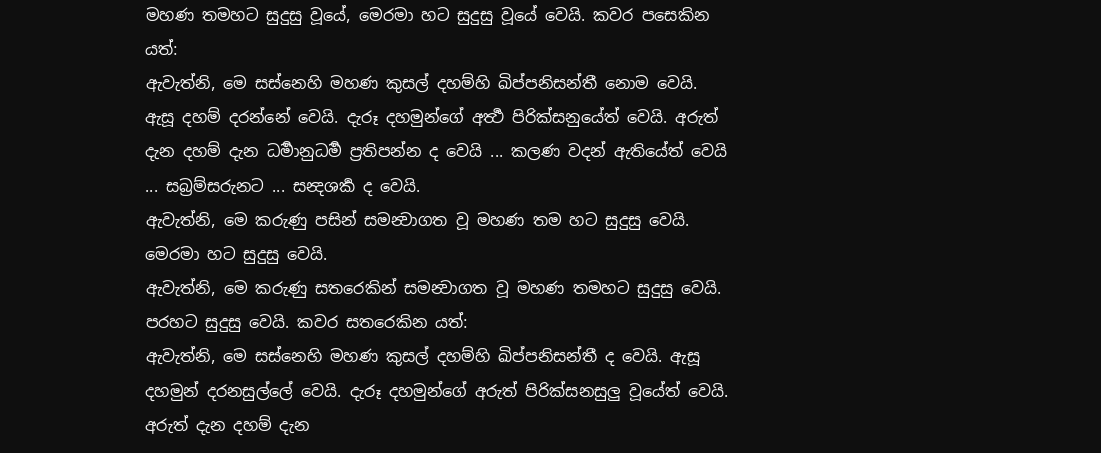මහණ තමහට සුදුසු වූයේ, මෙරමා හට සුදුසු වූයේ වෙයි. කවර පසෙකින යත්:
ඇවැත්නි, මෙ සස්නෙහි මහණ කුසල් දහම්හි ඛිප්පනිසන්තී නොම වෙයි. ඇසූ දහම් දරන්නේ වෙයි. දැරූ දහමුන්ගේ අර්‍ත්‍ථ පිරික්සනුයේත් වෙයි. අරුත් දැන දහම් දැන ධර්‍මානුධර්‍ම ප්‍රතිපන්න ද වෙයි ... කලණ වදන් ඇතියේත් වෙයි ... සබ්‍රම්සරුනට ... සන්‍දශර්‍ක ද වෙයි.
ඇවැත්නි, මෙ කරුණු පසින් සමන්‍වාගත වූ මහණ තම හට සුදුසු වෙයි. මෙරමා හට සුදුසු වෙයි.
ඇවැත්නි, මෙ කරුණු සතරෙකින් සමන්‍වාගත වූ මහණ තමහට සුදුසු වෙයි. පරහට සුදුසු වෙයි. කවර සතරෙකින යත්:
ඇවැත්නි, මෙ සස්නෙහි මහණ කුසල් දහම්හි ඛිප්පනිසන්තී ද වෙයි. ඇසූ දහමුන් දරනසුල්ලේ වෙයි. දැරූ දහමුන්ගේ අරුත් පිරික්සනසුලු වූයේත් වෙයි. අරුත් දැන දහම් දැන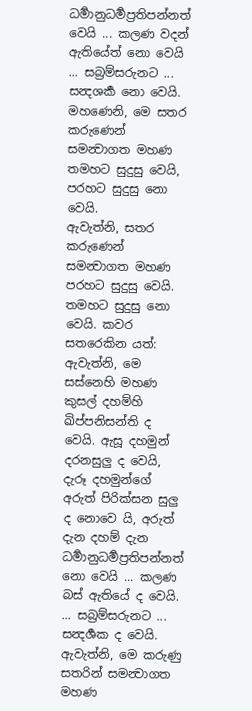ධර්‍මානුධර්‍මප්‍රතිපන්නත් වෙයි ... කලණ වදන් ඇතියේත් නො වෙයි ... සබ්‍රම්සරුනට ... සන්‍දශර්‍ක නො වෙයි. මහණෙනි, මෙ සතර කරුණෙන් සමන්‍වාගත මහණ තමහට සුදුසු වෙයි, පරහට සුදුසු නො වෙයි.
ඇවැත්නි, සතර කරුණෙන් සමන්‍වාගත මහණ පරහට සුදුසු වෙයි. තමහට සුදුසු නො වෙයි. කවර සතරෙකින යත්:
ඇවැත්නි, මෙ සස්නෙහි මහණ කුසල් දහම්හි ඛිප්පනිසන්ති ද වෙයි. ඇසූ දහමුන් දරනසුලු ද වෙයි, දැරූ දහමුන්ගේ අරුත් පිරික්සන සුලු ද නොවෙ යි, අරුත් දැන දහම් දැන ධර්‍මානුධර්‍මප්‍රතිපන්නත් නො වෙයි ... කලණ බස් ඇතියේ ද වෙයි. ... සබ්‍රම්සරුනට ... සන්‍දර්‍ශක ද වෙයි. ඇවැත්නි, මෙ කරුණු සතරින් සමන්‍වාගත මහණ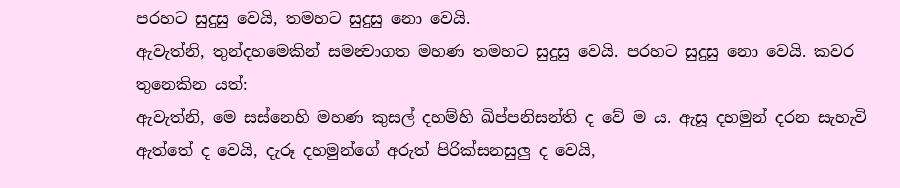පරහට සුදුසු වෙයි, තමහට සුදුසු නො වෙයි.
ඇවැත්නි, තුන්දහමෙකින් සමන්‍වාගත මහණ තමහට සුදුසු වෙයි. පරහට සුදුසු නො වෙයි. කවර තුනෙකින යත්:
ඇවැත්නි, මෙ සස්නෙහි මහණ කුසල් දහම්හි ඛිප්පනිසන්ති ද වේ ම ය. ඇසූ දහමුන් දරන සැහැවි ඇත්තේ ද වෙයි, දැරූ දහමුන්ගේ අරුත් පිරික්සනසුලු ද වෙයි,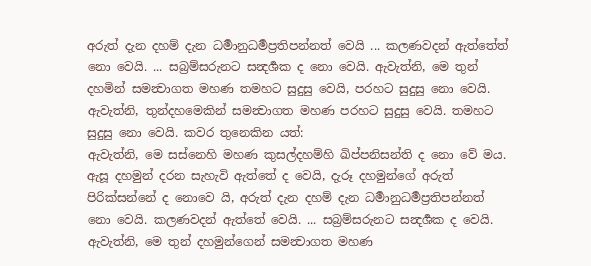අරුත් දැන දහම් දැන ධර්‍මානුධර්‍මප්‍රතිපන්නත් වෙයි ... කලණවදන් ඇත්තේත් නො වෙයි. ... සබ්‍රම්සරුනට සන්‍දර්‍ශක ද නො වෙයි. ඇවැත්නි, මෙ තුන් දහමින් සමන්‍වාගත මහණ තමහට සුදුසු වෙයි, පරහට සුදුසු නො වෙයි.
ඇවැත්නි, තුන්දහමෙකින් සමන්‍වාගත මහණ පරහට සුදුසු වෙයි. තමහට සුදුසු නො වෙයි. කවර තුනෙකින යත්:
ඇවැත්නි, මෙ සස්නෙහි මහණ කුසල්දහම්හි ඛිප්පනිසන්ති ද නො වේ මය. ඇසූ දහමුන් දරන සැහැවි ඇත්තේ ද වෙයි, දැරූ දහමුන්ගේ අරුත් පිරික්සන්නේ ද නොවෙ යි, අරුත් දැන දහම් දැන ධර්‍මානුධර්‍මප්‍රතිපන්නත් නො වෙයි. කලණවදන් ඇත්තේ වෙයි. ... සබ්‍රම්සරුනට සන්‍දර්‍ශක ද වෙයි. ඇවැත්නි, මෙ තුන් දහමුන්ගෙන් සමන්‍වාගත මහණ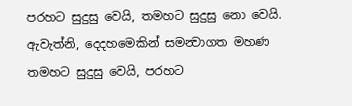පරහට සුදුසු වෙයි, තමහට සුදුසු නො වෙයි.
ඇවැත්නි, දෙදහමෙකින් සමන්‍වාගත මහණ තමහට සුදුසු වෙයි, පරහට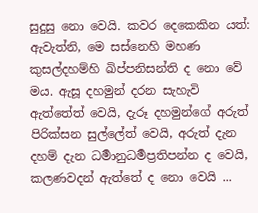සුදුසු නො වෙයි. කවර දෙකෙකින යත්:
ඇවැත්නි, මෙ සස්නෙහි මහණ කුසල්දහම්හි ඛිප්පනිසන්ති ද නො වේ මය. ඇසූ දහමුන් දරන සැහැවි ඇත්තේත් වෙයි, දැරූ දහමුන්ගේ අරුත් පිරික්සන සුල්ලේත් වෙයි, අරුත් දැන දහම් දැන ධර්‍මානුධර්‍මප්‍රතිපන්න ද වෙයි, කලණවදන් ඇත්තේ ද නො වෙයි ...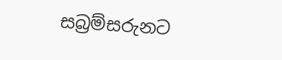සබ්‍රම්සරුනට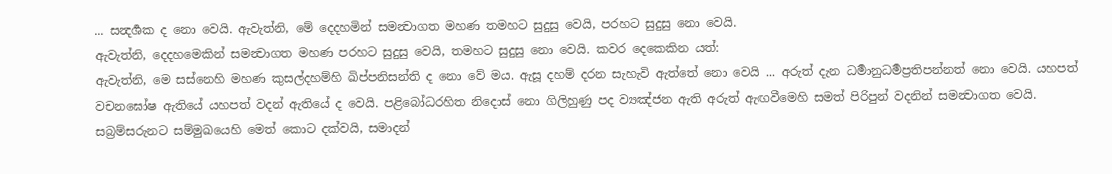... සන්‍දර්‍ශක ද නො වෙයි. ඇවැත්නි, මේ දෙදහමින් සමන්‍වාගත මහණ තමහට සුදුසු වෙයි, පරහට සුදුසු නො වෙයි.
ඇවැත්නි, දෙදහමෙකින් සමන්‍වාගත මහණ පරහට සුදුසු වෙයි, තමහට සුදුසු නො වෙයි. කවර දෙකෙකින යත්:
ඇවැත්නි, මෙ සස්නෙහි මහණ කුසල්දහම්හි ඛිප්පනිසන්ති ද නො වේ මය. ඇසූ දහම් දරන සැහැවි ඇත්තේ නො වෙයි ... අරුත් දැන ධර්‍මානුධර්‍මප්‍රතිපන්නත් නො වෙයි. යහපත් වචනඝෝෂ ඇතියේ යහපත් වදන් ඇතියේ ද වෙයි. පළිබෝධරහිත නිදොස් නො ගිලිහුණු පද ව්‍යඤ්ජන ඇති අරුත් ඇඟවීමෙහි සමත් පිරිපුන් වදනින් සමන්‍වාගත වෙයි. සබ්‍රම්සරුනට සම්මුඛයෙහි මෙත් කොට දක්වයි, සමාදන්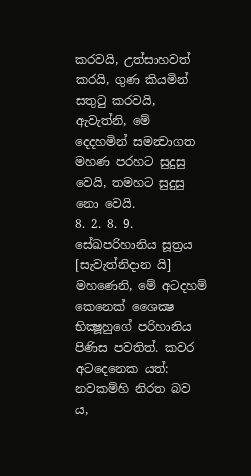කරවයි, උත්සාහවත් කරයි, ගුණ කියමින් සතුටු කරවයි, ඇවැත්නි, මේ දෙදහමින් සමන්‍වාගත මහණ පරහට සුදුසු වෙයි, තමහට සුදුසු නො වෙයි.
8. 2. 8. 9.
සේඛපරිහානිය සූත්‍රය
[සැවැත්නිදාන යි]
මහණෙනි, මේ අටදහම් කෙනෙක් ශෛක්‍ෂ භික්‍ෂූහුගේ පරිහානිය පිණිස පවතිත්. කවර අටදෙනෙක යත්:
නවකම්හි නිරත බව ය,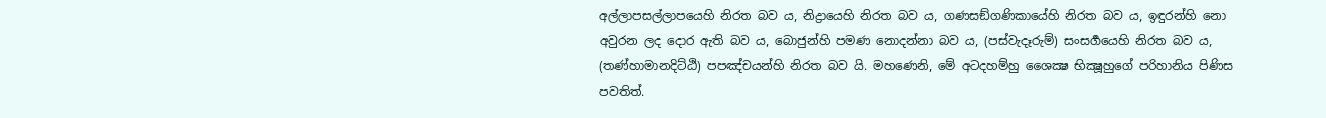අල්ලාපසල්ලාපයෙහි නිරත බව ය, නිද්‍රායෙහි නිරත බව ය, ගණසඞ්ගණිකායේහි නිරත බව ය, ඉඳුරන්හි නො අවුරන ලද දොර ඇති බව ය, බොජුන්හි පමණ නොදන්නා බව ය, (පස්වැදෑරුම්) සංසර්‍ගයෙහි නිරත බව ය, (තණ්හාමානදිට්ඨි) පපඤ්චයන්හි නිරත බව යි. මහණෙනි, මේ අටදහම්හු ශෛක්‍ෂ භික්‍ෂූහුගේ පරිහානිය පිණිස පවතිත්.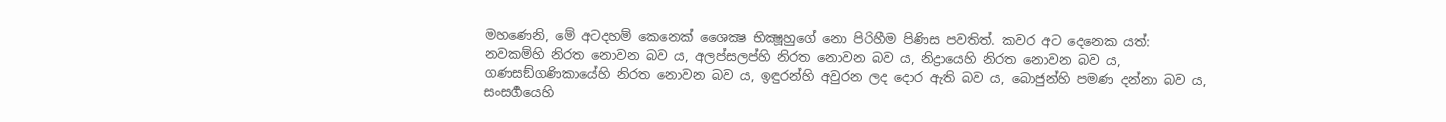මහණෙනි, මේ අටදහම් කෙනෙක් ශෛක්‍ෂ භික්‍ෂූහුගේ නො පිරිහීම පිණිස පවතිත්. කවර අට දෙනෙක යත්:
නවකම්හි නිරත නොවන බව ය, අලප්සලප්හි නිරත නොවන බව ය, නිද්‍රායෙහි නිරත නොවන බව ය, ගණසඞ්ගණිකායේහි නිරත නොවන බව ය, ඉඳුරන්හි අවුරන ලද දොර ඇති බව ය, බොජුන්හි පමණ දන්නා බව ය, සංසර්‍ගයෙහි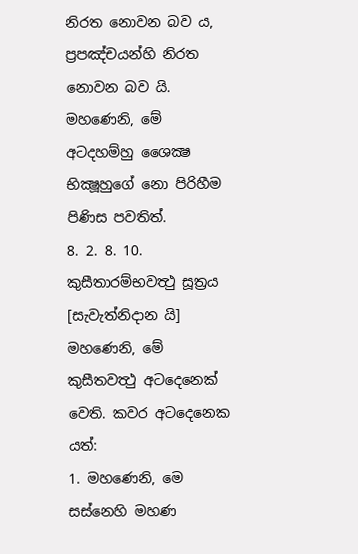නිරත නොවන බව ය, ප්‍රපඤ්චයන්හි නිරත නොවන බව යි. මහණෙනි, මේ අටදහම්හු ශෛක්‍ෂ භික්‍ෂූහුගේ නො පිරිහීම පිණිස පවතිත්.
8. 2. 8. 10.
කුසීතාරම්භවත්‍ථු සූත්‍රය
[සැවැත්නිදාන යි]
මහණෙනි, මේ කුසීතවත්‍ථු අටදෙනෙක් වෙති. කවර අටදෙනෙක යත්:
1. මහණෙනි, මෙ සස්නෙහි මහණ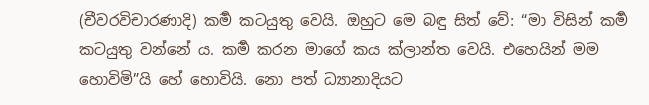(චීවරවිචාරණාදි) කර්‍ම කටයුතු වෙයි. ඔහුට මෙ බඳු සිත් වේ: “මා විසින් කර්‍ම කටයුතු වන්නේ ය. කර්‍ම කරන මාගේ කය ක්ලාන්ත වෙයි. එහෙයින් මම හොවිමි”යි හේ හොවියි. නො පත් ධ්‍යානාදියට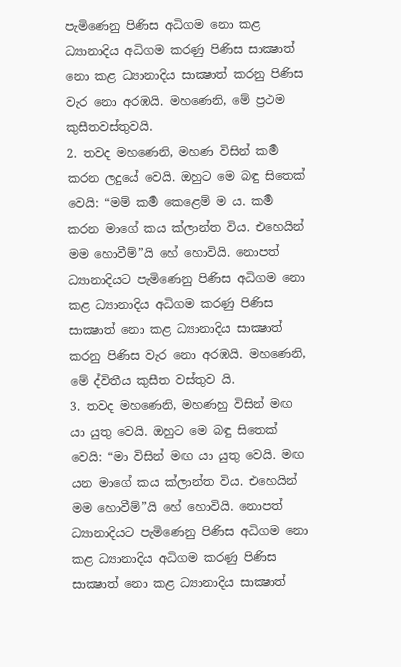පැමිණෙනු පිණිස අධිගම නො කළ ධ්‍යානාදිය අධිගම කරණු පිණිස සාක්‍ෂාත් නො කළ ධ්‍යානාදිය සාක්‍ෂාත් කරනු පිණිස වැර නො අරඹයි. මහණෙනි, මේ ප්‍රථම කුසීතවස්තුවයි.
2. තවද මහණෙනි, මහණ විසින් කර්‍ම කරන ලදුයේ වෙයි. ඔහුට මෙ බඳු සිතෙක් වෙයි: “මම් කර්‍ම කෙළෙම් ම ය. කර්‍ම කරන මාගේ කය ක්ලාන්ත විය. එහෙයින් මම හොවීම්”යි හේ හොවියි. නොපත් ධ්‍යානාදියට පැමිණෙනු පිණිස අධිගම නො කළ ධ්‍යානාදිය අධිගම කරණු පිණිස සාක්‍ෂාත් නො කළ ධ්‍යානාදිය සාක්‍ෂාත් කරනු පිණිස වැර නො අරඹයි. මහණෙනි, මේ ද්විතීය කුසීත වස්තුව යි.
3. තවද මහණෙනි, මහණහු විසින් මඟ යා යුතු වෙයි. ඔහුට මෙ බඳු සිතෙක් වෙයි: “මා විසින් මඟ යා යුතු වෙයි. මඟ යන මාගේ කය ක්ලාන්ත විය. එහෙයින් මම හොවීම්”යි හේ හොවියි. නොපත් ධ්‍යානාදියට පැමිණෙනු පිණිස අධිගම නො කළ ධ්‍යානාදිය අධිගම කරණු පිණිස සාක්‍ෂාත් නො කළ ධ්‍යානාදිය සාක්‍ෂාත්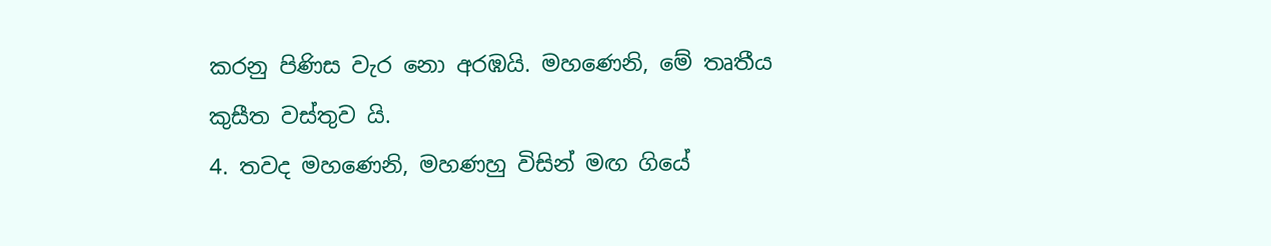කරනු පිණිස වැර නො අරඹයි. මහණෙනි, මේ තෘතීය කුසීත වස්තුව යි.
4. තවද මහණෙනි, මහණහු විසින් මඟ ගියේ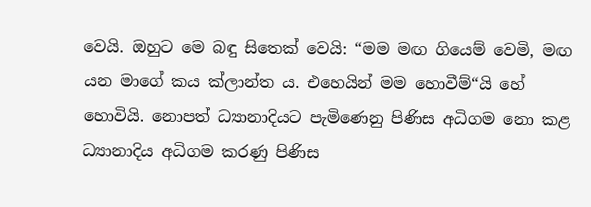වෙයි. ඔහුට මෙ බඳු සිතෙක් වෙයි: “මම මඟ ගියෙම් වෙමි, මඟ යන මාගේ කය ක්ලාන්ත ය. එහෙයින් මම හොවීම්“යි හේ හොවියි. නොපත් ධ්‍යානාදියට පැමිණෙනු පිණිස අධිගම නො කළ ධ්‍යානාදිය අධිගම කරණු පිණිස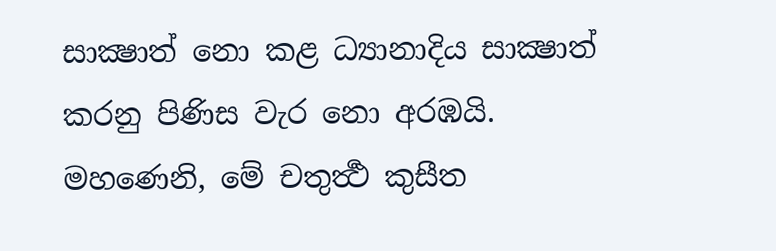සාක්‍ෂාත් නො කළ ධ්‍යානාදිය සාක්‍ෂාත් කරනු පිණිස වැර නො අරඹයි. මහණෙනි, මේ චතුර්‍ත්‍ථ කුසීත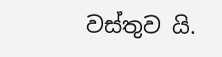වස්තුව යි.